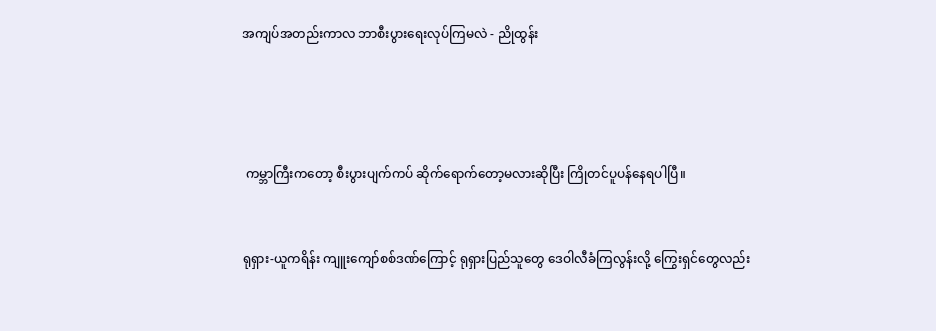အကျပ်အတည်းကာလ ဘာစီးပွားရေးလုပ်ကြမလဲ - ညိုထွန်း




 ကမ္ဘာကြီးကတော့ စီးပွားပျက်ကပ် ဆိုက်ရောက်တော့မလားဆိုပြီး ကြိုတင်ပူပန်နေရပါပြီ။


ရုရှား-ယူကရိန်း ကျူးကျော်စစ်ဒဏ်ကြောင့် ရုရှားပြည်သူတွေ ဒေဝါလီခံကြလွန်းလို့ ကြွေးရှင်တွေလည်း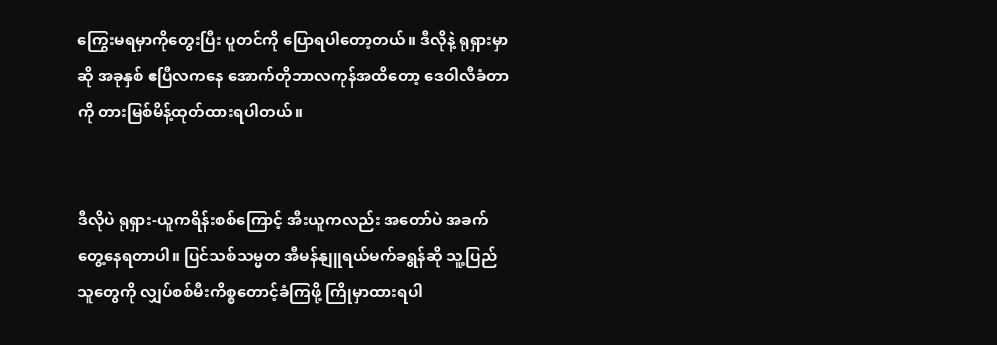ကြွေးမရမှာကိုတွေးပြီး ပူတင်ကို ပြောရပါတော့တယ်။ ဒီလိုနဲ့ ရုရှားမှာဆို အခုနှစ် ဧပြီလကနေ အောက်တိုဘာလကုန်အထိတော့ ဒေဝါလီခံတာကို တားမြစ်မိန့်ထုတ်ထားရပါတယ်။


ဒီလိုပဲ ရုရှား-ယူကရိန်းစစ်ကြောင့် အီးယူကလည်း အတော်ပဲ အခက်တွေ့နေရတာပါ။ ပြင်သစ်သမ္မတ အီမန်နျူရယ်မက်ခရွန်ဆို သူ့ပြည်သူတွေကို လျှပ်စစ်မီးကိစ္စတောင့်ခံကြဖို့ ကြိုမှာထားရပါ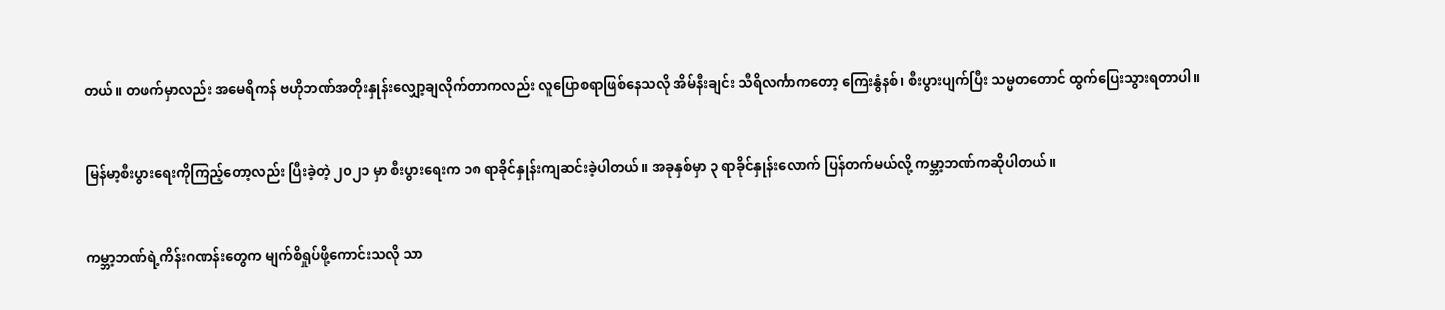တယ်။ တဖက်မှာလည်း အမေရိကန် ဗဟိုဘဏ်အတိုးနှုန်းလျှော့ချလိုက်တာကလည်း လူပြောစရာဖြစ်နေသလို အိမ်နီးချင်း သီရိလင်္ကာကတော့ ကြေးနွံနစ်၊ စီးပွားပျက်ပြီး သမ္မတတောင် ထွက်ပြေးသွားရတာပါ။


မြန်မာ့စီးပွားရေးကိုကြည့်တော့လည်း ပြီးခဲ့တဲ့ ၂၀၂၁ မှာ စီးပွားရေးက ၁၈ ရာခိုင်နှုန်းကျဆင်းခဲ့ပါတယ်။ အခုနှစ်မှာ ၃ ရာခိုင်နှုန်းလောက် ပြန်တက်မယ်လို့ ကမ္ဘာ့ဘဏ်ကဆိုပါတယ်။


ကမ္ဘာ့ဘဏ်ရဲ့ကိန်းဂဏန်းတွေက မျက်စိရှုပ်ဖို့ကောင်းသလို သာ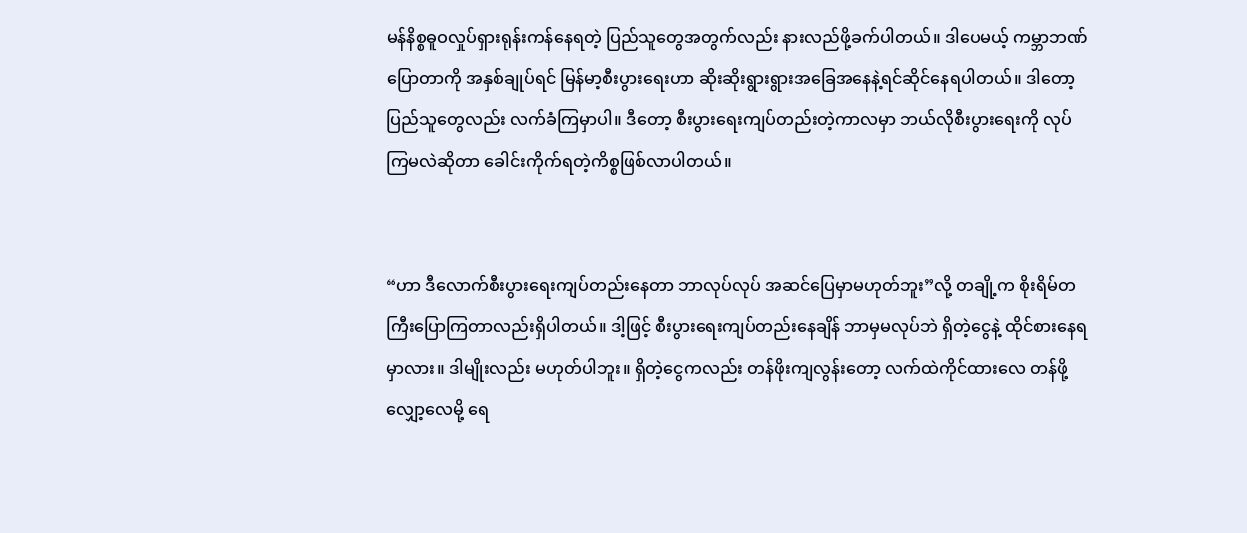မန်နိစ္စဓူဝလှုပ်ရှားရုန်းကန်နေရတဲ့ ပြည်သူတွေအတွက်လည်း နားလည်ဖို့ခက်ပါတယ်။ ဒါပေမယ့် ကမ္ဘာဘဏ်ပြောတာကို အနှစ်ချုပ်ရင် မြန်မာ့စီးပွားရေးဟာ ဆိုးဆိုးရွားရွားအခြေအနေနဲ့ရင်ဆိုင်နေရပါတယ်။ ဒါတော့  ပြည်သူတွေလည်း လက်ခံကြမှာပါ။ ဒီတော့ စီးပွားရေးကျပ်တည်းတဲ့ကာလမှာ ဘယ်လိုစီးပွားရေးကို လုပ်ကြမလဲဆိုတာ ခေါင်းကိုက်ရတဲ့ကိစ္စဖြစ်လာပါတယ်။


“ဟာ ဒီလောက်စီးပွားရေးကျပ်တည်းနေတာ ဘာလုပ်လုပ် အဆင်ပြေမှာမဟုတ်ဘူး”လို့ တချို့က စိုးရိမ်တကြီးပြောကြတာလည်းရှိပါတယ်။ ဒါ့ဖြင့် စီးပွားရေးကျပ်တည်းနေချိန် ဘာမှမလုပ်ဘဲ ရှိတဲ့ငွေနဲ့ ထိုင်စားနေရမှာလား။ ဒါမျိုးလည်း မဟုတ်ပါဘူး။ ရှိတဲ့ငွေကလည်း တန်ဖိုးကျလွန်းတော့ လက်ထဲကိုင်ထားလေ တန်ဖို့လျှော့လေမို့ ရေ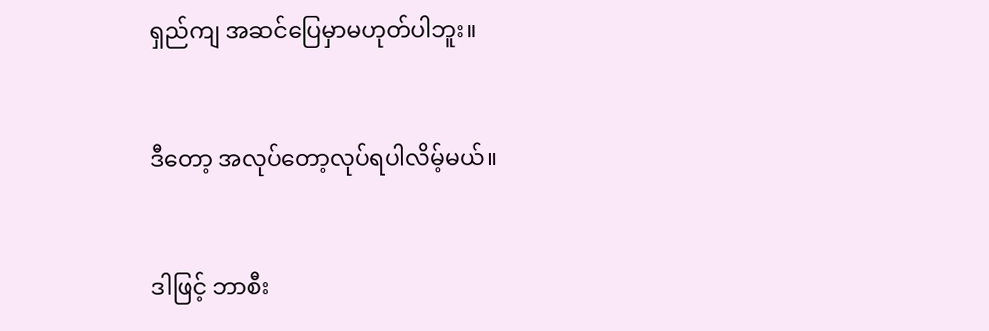ရှည်ကျ အဆင်ပြေမှာမဟုတ်ပါဘူး။


ဒီတော့ အလုပ်တော့လုပ်ရပါလိမ့်မယ်။


ဒါဖြင့် ဘာစီး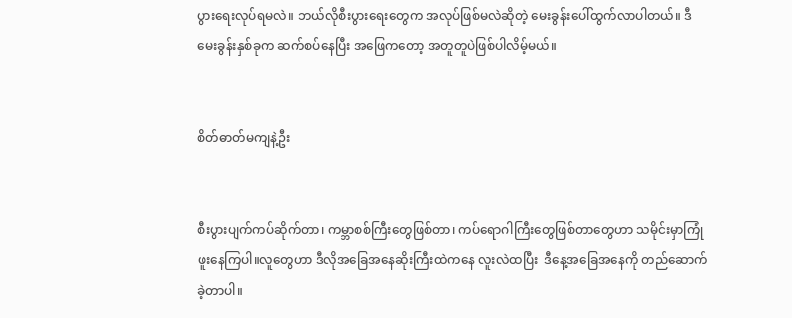ပွားရေးလုပ်ရမလဲ။ ဘယ်လိုစီးပွားရေးတွေက အလုပ်ဖြစ်မလဲဆိုတဲ့ မေးခွန်းပေါ်ထွက်လာပါတယ်။ ဒီမေးခွန်းနှစ်ခုက ဆက်စပ်နေပြီး အဖြေကတော့ အတူတူပဲဖြစ်ပါလိမ့်မယ်။


စိတ်ဓာတ်မကျနဲ့ဦး


စီးပွားပျက်ကပ်ဆိုက်တာ၊ ကမ္ဘာစစ်ကြီးတွေဖြစ်တာ၊ ကပ်ရောဂါကြီးတွေဖြစ်တာတွေဟာ သမိုင်းမှာကြုံဖူးနေကြပါ။လူတွေဟာ ဒီလိုအခြေအနေဆိုးကြီးထဲကနေ လူးလဲထပြီး  ဒီနေ့အခြေအနေကို တည်ဆောက်ခဲ့တာပါ။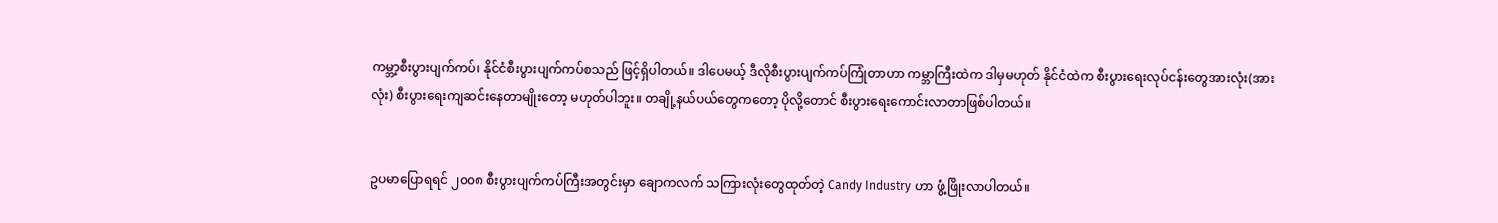ကမ္ဘာ့စီးပွားပျက်ကပ်၊ နိုင်ငံစီးပွားပျက်ကပ်စသည် ဖြင့်ရှိပါတယ်။ ဒါပေမယ့် ဒီလိုစီးပွားပျက်ကပ်ကြုံတာဟာ ကမ္ဘာကြီးထဲက ဒါမှမဟုတ် နိုင်ငံထဲက စီးပွားရေးလုပ်ငန်းတွေအားလုံး(အားလုံး) စီးပွားရေးကျဆင်းနေတာမျိုးတော့ မဟုတ်ပါဘူး။ တချို့နယ်ပယ်တွေကတော့ ပိုလို့တောင် စီးပွားရေးကောင်းလာတာဖြစ်ပါတယ်။


ဥပမာပြောရရင် ၂၀၀၈ စီးပွားပျက်ကပ်ကြီးအတွင်းမှာ ချောကလက် သကြားလုံးတွေထုတ်တဲ့ Candy Industry ဟာ ဖွံ့ဖြိုးလာပါတယ်။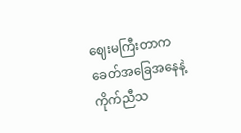ဈေးမကြီးတာက ခေတ်အခြေအနေနဲ့ ကိုက်ညီသ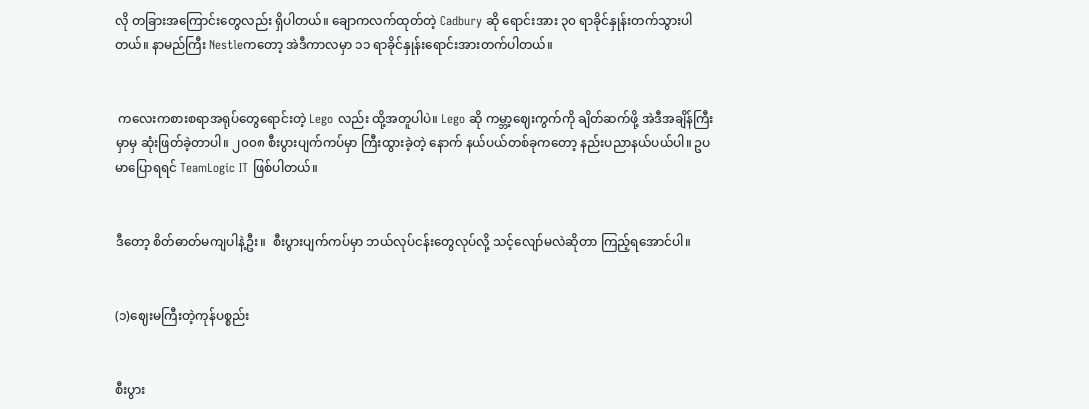လို တခြားအကြောင်းတွေလည်း ရှိပါတယ်။ ချောကလက်ထုတ်တဲ့ Cadbury ဆို ရောင်းအား ၃၀ ရာခိုင်နှုန်းတက်သွားပါတယ်။ နာမည်ကြီး Nestleကတော့ အဲဒီကာလမှာ ၁၁ ရာခိုင်နှုန်းရောင်းအားတက်ပါတယ်။


 ကလေးကစားစရာအရုပ်တွေရောင်းတဲ့ Lego လည်း ထို့အတူပါပဲ။ Lego ဆို ကမ္ဘာ့ဈေးကွက်ကို ချိတ်ဆက်ဖို့ အဲဒီအချိန်ကြီးမှာမှ ဆုံးဖြတ်ခဲ့တာပါ။ ၂၀၀၈ စီးပွားပျက်ကပ်မှာ ကြီးထွားခဲ့တဲ့ နောက် နယ်ပယ်တစ်ခုကတော့ နည်းပညာနယ်ပယ်ပါ။ ဥပမာပြောရရင် TeamLogic IT ဖြစ်ပါတယ်။


ဒီတော့ စိတ်ဓာတ်မကျပါနဲ့ဦး။  စီးပွားပျက်ကပ်မှာ ဘယ်လုပ်ငန်းတွေလုပ်လို့ သင့်လျော်မလဲဆိုတာ ကြည့်ရအောင်ပါ။


(၁)ဈေးမကြီးတဲ့ကုန်ပစ္စည်း


စီးပွား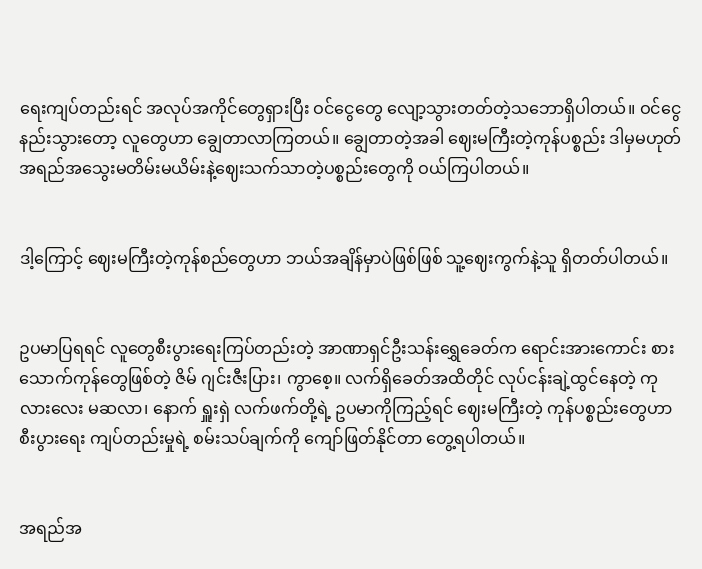ရေးကျပ်တည်းရင် အလုပ်အကိုင်တွေရှားပြီး ဝင်ငွေတွေ လျော့သွားတတ်တဲ့သဘောရှိပါတယ်။ ဝင်ငွေနည်းသွားတော့ လူတွေဟာ ချွေတာလာကြတယ်။ ချွေတာတဲ့အခါ ဈေးမကြီးတဲ့ကုန်ပစ္စည်း ဒါမှမဟုတ် အရည်အသွေးမတိမ်းမယိမ်းနဲ့ဈေးသက်သာတဲ့ပစ္စည်းတွေကို ဝယ်ကြပါတယ်။


ဒါ့ကြောင့် ဈေးမကြီးတဲ့ကုန်စည်တွေဟာ ဘယ်အချိန်မှာပဲဖြစ်ဖြစ် သူ့ဈေးကွက်နဲ့သူ ရှိတတ်ပါတယ်။


ဥပမာပြရရင် လူတွေစီးပွားရေးကြပ်တည်းတဲ့ အာဏာရှင်ဦးသန်းရွှေခေတ်က ရောင်းအားကောင်း စားသောက်ကုန်တွေဖြစ်တဲ့ ဇိမ် ဂျင်းဇီးပြား၊ ကွာစေ့။ လက်ရှိခေတ်အထိတိုင် လုပ်ငန်းချဲ့ထွင်နေတဲ့ ကုလားလေး မဆလာ၊ နောက် ရှူးရှဲ လက်ဖက်တို့ရဲ့ ဥပမာကိုကြည့်ရင် ဈေးမကြီးတဲ့ ကုန်ပစ္စည်းတွေဟာ စီးပွားရေး ကျပ်တည်းမှုရဲ့ စမ်းသပ်ချက်ကို ကျော်ဖြတ်နိုင်တာ တွေ့ရပါတယ်။


အရည်အ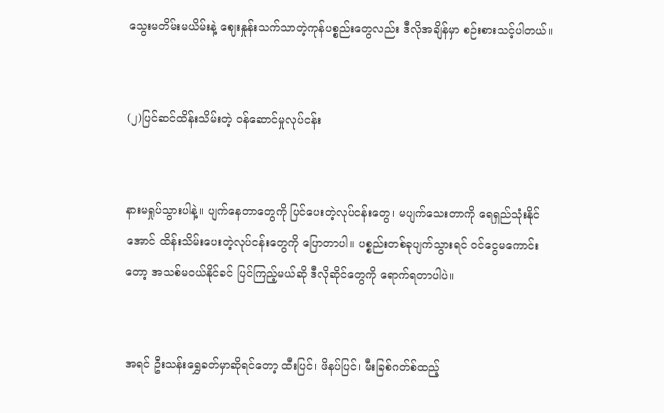သွေးမတိမ်းမယိမ်းနဲ့ ဈေးနှုန်းသက်သာတဲ့ကုန်ပစ္စည်းတွေလည်း ဒီလိုအချိန်မှာ စဉ်းစားသင့်ပါတယ်။


(၂)ပြင်ဆင်ထိန်းသိမ်းတဲ့ ဝန်ဆောင်မှုလုပ်ငန်း


နားမရှုပ်သွားပါနဲ့။ ပျက်နေတာတွေကို ပြင်ပေးတဲ့လုပ်ငန်းတွေ၊ မပျက်သေးတာကို ရေရှည်သုံးနိုင်အောင် ထိန်းသိမ်းပေးတဲ့လုပ်ငန်းတွေကို ပြောတာပါ။ ပစ္စည်းတစ်ခုပျက်သွားရင် ဝင်ငွေမကောင်းတော့ အသစ်မဝယ်နိုင်ခင် ပြင်ကြည့်မယ်ဆို ဒီလိုဆိုင်တွေကို ရောက်ရတာပါပဲ။


အရင် ဦးသန်းရွှေခတ်မှာဆိုရင်တော့ ထီးပြင်၊ ဖိနပ်ပြင်၊ မီးခြစ်ဂတ်စ်ထည့်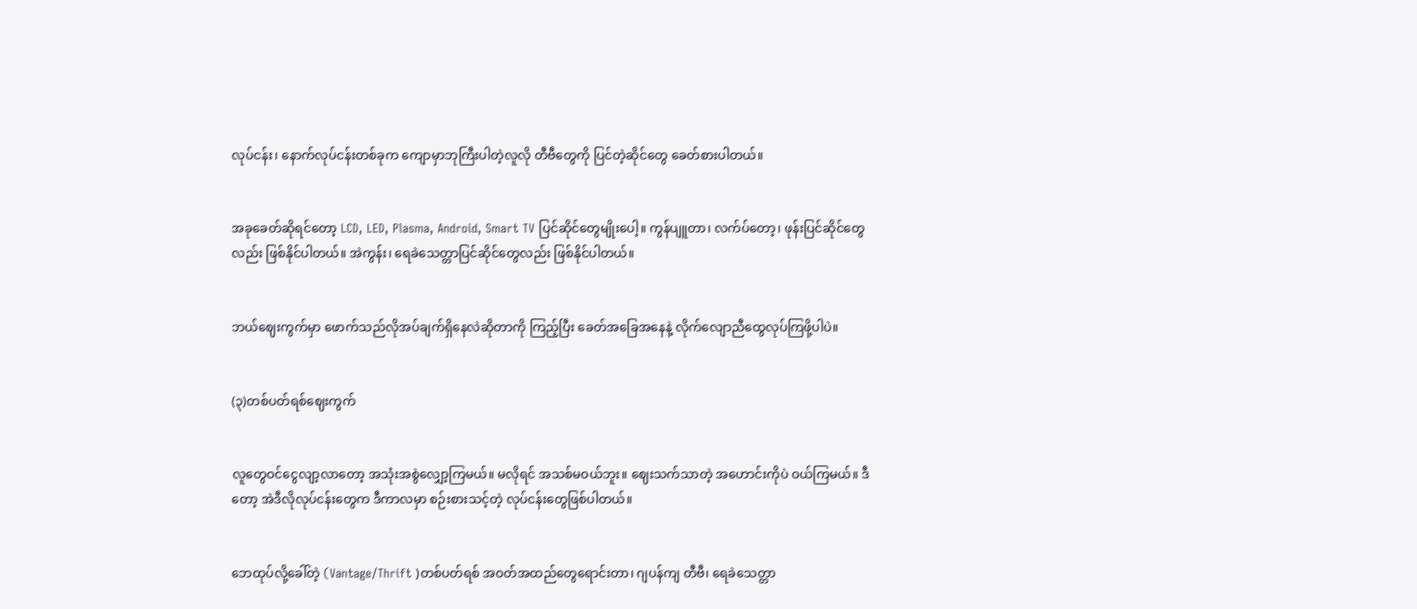လုပ်ငန်း၊ နောက်လုပ်ငန်းတစ်ခုက ကျောမှာဘုကြီးပါတဲ့လူလို တီဗီတွေကို ပြင်တဲ့ဆိုင်တွေ ခေတ်စားပါတယ်။


အခုခေတ်ဆိုရင်တော့ LCD, LED, Plasma, Android, Smart TV ပြင်ဆိုင်တွေမျိုးပေါ့။ ကွန်ပျူတာ၊ လက်ပ်တော့၊ ဖုန်းပြင်ဆိုင်တွေလည်း ဖြစ်နိုင်ပါတယ်။ အဲကွန်း၊ ရေခဲသေတ္တာပြင်ဆိုင်တွေလည်း ဖြစ်နိုင်ပါတယ်။


ဘယ်ဈေးကွက်မှာ ဖောက်သည်လိုအပ်ချက်ရှိနေလဲဆိုတာကို ကြည့်ပြီး ခေတ်အခြေအနေနဲ့ လိုက်လျောညီထွေလုပ်ကြဖို့ပါပဲ။


(၃)တစ်ပတ်ရစ်ဈေးကွက်


လူတွေဝင်ငွေလျာ့လာတော့ အသုံးအစွဲလျှော့ကြမယ်။ မလိုရင် အသစ်မဝယ်ဘူး။ ဈေးသက်သာတဲ့ အဟောင်းကိုပဲ ဝယ်ကြမယ်။ ဒီတော့ အဲဒီလိုလုပ်ငန်းတွေက ဒီကာလမှာ စဉ်းစားသင့်တဲ့ လုပ်ငန်းတွေဖြစ်ပါတယ်။


ဘေထုပ်လို့ခေါ်တဲ့ (Vantage/Thrift )တစ်ပတ်ရစ် အဝတ်အထည်တွေရောင်းတာ၊ ဂျပန်ကျ တီဗီ၊ ရေခဲသေတ္တာ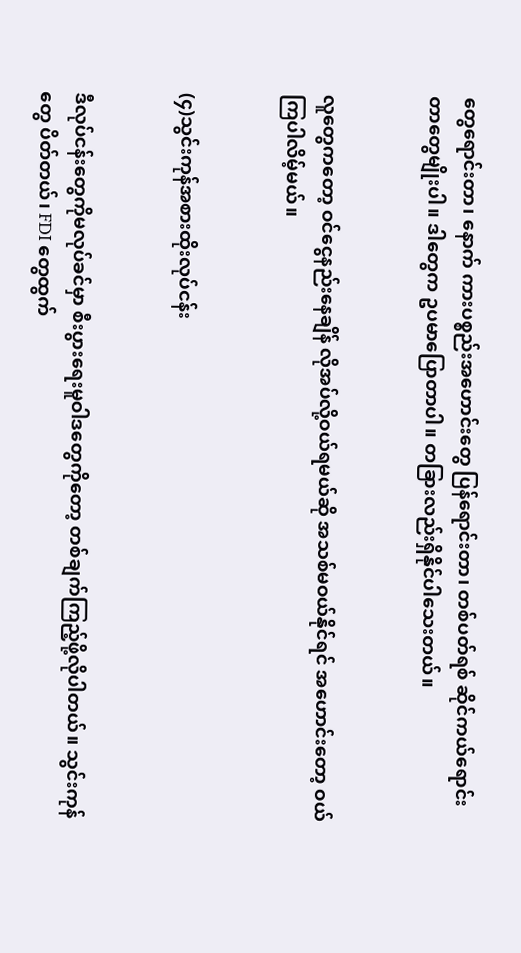တွေရောင်းတာ၊ နောက် ကားပစ္စည်းအဟောင်းတွေ ပြန်ရောင်းတာ၊ တစ်ပတ်ရစ် ဆိုင်ကယ်ရောင်းတာတွေမျိုးပါ။ ဒါတွေက ဥပမာပြောတာပါ။ တခြားလည်းရှိနိုင်ပါသေးတယ်။


လူတွေကတော့ ဝင်ငွေနည်းနေချိန် လိုအပ်လို့ဝယ်ရမယ်ဆို အသစ်မဝယ်နိုင်ရင် အဟောင်းတော့ ဝယ်ကြပါလိမ့်မယ်။


(၄)သွင်းကုန်အစားထိုးလုပ်ငန်း


ဒီလုပ်ငန်းတွေကိုမလုပ်ခင်မှာ စီးပွားရေးမူဝါဒတွေကိုတော့ တစ်ချက်ကြည့်ဖို့လိုပါတယ်။ သွင်းကုန်တွေ ပိတ်တယ်၊ FDI တွေထွက်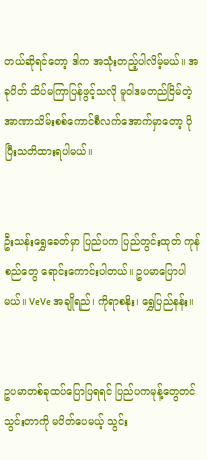တယ်ဆိုရင်တော့ ဒါက အသုံးတည့်ပါလိမ့်မယ်။ အခုပိတ် သိပ်မကြာပြန်ဖွင့်သလို မူဝါဒမတည်ငြိမ်တဲ့ အာဏာသိမ်းစစ်ကောင်စီလက်အောက်မှာတော့ ပိုပြီးသတိထားရပါမယ်။


ဦးသန်းရွှေခေတ်မှာ ပြည်ပက ပြည်တွင်းထုတ် ကုန်စည်တွေ ရောင်းကောင်းပါတယ်။ ဥပမာပြောပါမယ်။ VeVe အချိုရည်၊ ကိုရာစနိုး၊ ရွှေပြည်နန်း။


ဥပမာတစ်ခုထပ်ပြောပြရရင် ပြည်ပကမုန့်တွေတင်သွင်းတာကို မပိတ်ပေမယ့် သွင်း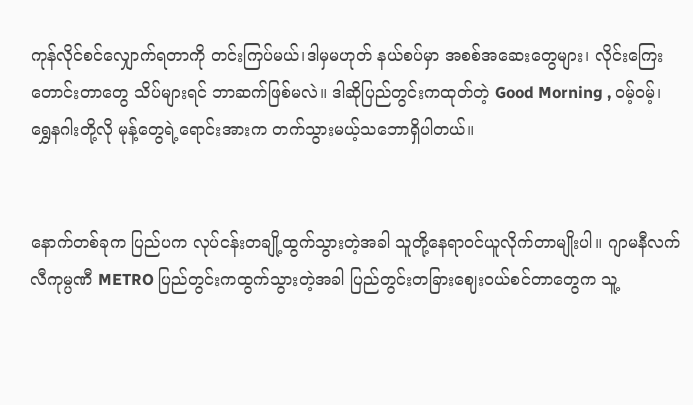ကုန်လိုင်စင်လျှောက်ရတာကို တင်းကြပ်မယ်၊ဒါမှမဟုတ် နယ်စပ်မှာ အစစ်အဆေးတွေများ၊ လိုင်းကြေးတောင်းတာတွေ သိပ်များရင် ဘာဆက်ဖြစ်မလဲ။ ဒါဆိုပြည်တွင်းကထုတ်တဲ့ Good Morning , ဝမ့်ဝမ့်၊ ရွှေနဂါးတို့လို မုန့်တွေရဲ့ရောင်းအားက တက်သွားမယ့်သဘောရှိပါတယ်။


နောက်တစ်ခုက ပြည်ပက လုပ်ငန်းတချို့ထွက်သွားတဲ့အခါ သူတို့နေရာဝင်ယူလိုက်တာမျိုးပါ။ ဂျာမနီလက်လီကုမ္ပဏီ METRO ပြည်တွင်းကထွက်သွားတဲ့အခါ ပြည်တွင်းတခြားဈေးဝယ်စင်တာတွေက သူ့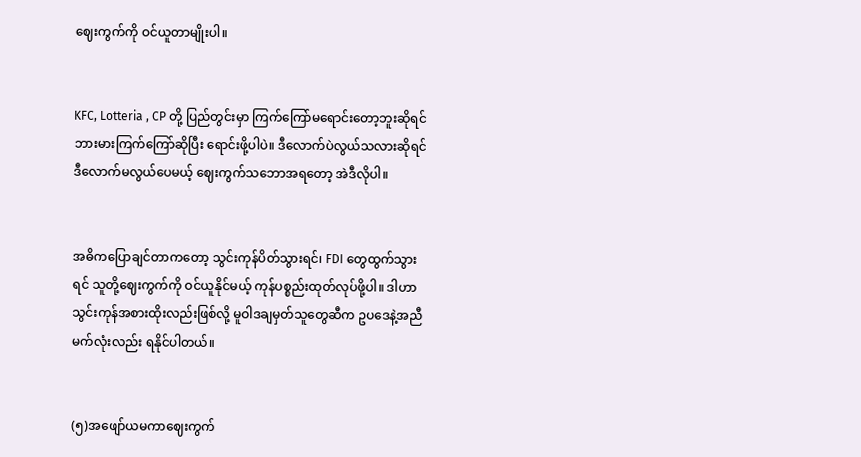ဈေးကွက်ကို ဝင်ယူတာမျိုးပါ။


KFC, Lotteria , CP တို့ ပြည်တွင်းမှာ ကြက်ကြော်မရောင်းတော့ဘူးဆိုရင် ဘားမားကြက်ကြော်ဆိုပြီး ရောင်းဖို့ပါပဲ။ ဒီလောက်ပဲလွယ်သလားဆိုရင် ဒီလောက်မလွယ်ပေမယ့် ဈေးကွက်သဘောအရတော့ အဲဒီလိုပါ။


အဓိကပြောချင်တာကတော့ သွင်းကုန်ပိတ်သွားရင်၊ FDI တွေထွက်သွားရင် သူတို့ဈေးကွက်ကို ဝင်ယူနိုင်မယ့် ကုန်ပစ္စည်းထုတ်လုပ်ဖို့ပါ။ ဒါဟာ သွင်းကုန်အစားထိုးလည်းဖြစ်လို့ မူဝါဒချမှတ်သူတွေဆီက ဥပဒေနဲ့အညီ မက်လုံးလည်း ရနိုင်ပါတယ်။


(၅)အဖျော်ယမကာဈေးကွက်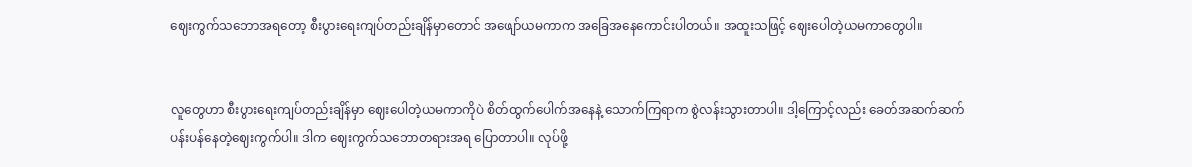ဈေးကွက်သဘောအရတော့ စီးပွားရေးကျပ်တည်းချိန်မှာတောင် အဖျော်ယမကာက အခြေအနေကောင်းပါတယ်။ အထူးသဖြင့် ဈေးပေါတဲ့ယမကာတွေပါ။


လူတွေဟာ စီးပွားရေးကျပ်တည်းချိန်မှာ ဈေးပေါတဲ့ယမကာကိုပဲ စိတ်ထွက်ပေါက်အနေနဲ့ သောက်ကြရာက စွဲလန်းသွားတာပါ။ ဒါ့ကြောင့်လည်း ခေတ်အဆက်ဆက် ပန်းပန်နေတဲ့ဈေးကွက်ပါ။ ဒါက ဈေးကွက်သဘောတရားအရ ပြောတာပါ။ လုပ်ဖို့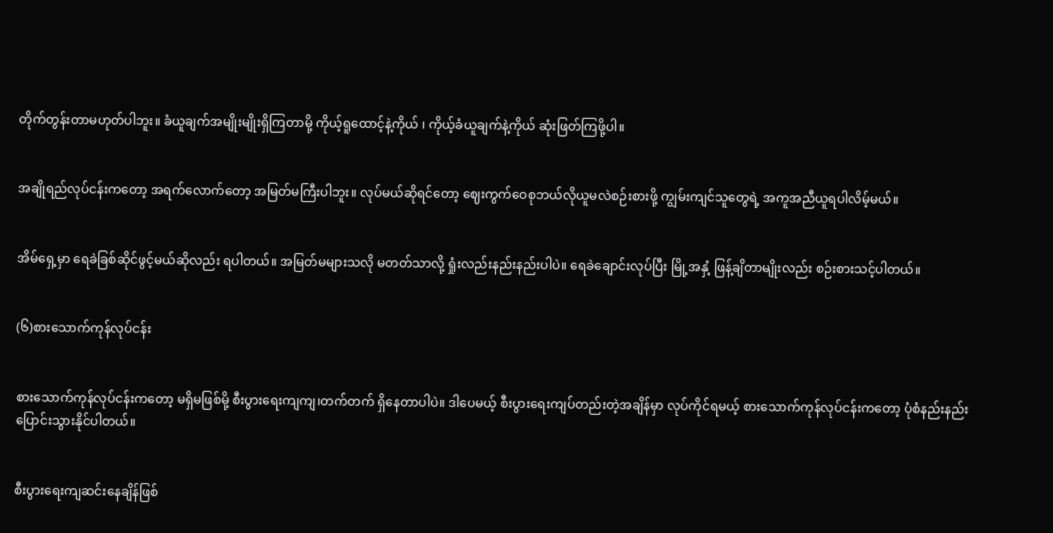တိုက်တွန်းတာမဟုတ်ပါဘူး။ ခံယူချက်အမျိုးမျိုးရှိကြတာမို့ ကိုယ့်ရူထောင့်နဲ့ကိုယ် ၊ ကိုယ့်ခံယူချက်နဲ့ကိုယ် ဆုံးဖြတ်ကြဖို့ပါ။


အချိုရည်လုပ်ငန်းကတော့ အရက်လောက်တော့ အမြတ်မကြီးပါဘူး။ လုပ်မယ်ဆိုရင်တော့ ဈေးကွက်ဝေစုဘယ်လိုယူမလဲစဉ်းစားဖို့ ကျွမ်းကျင်သူတွေရဲ့ အကူအညီယူရပါလိမ့်မယ်။


အိမ်ရှေ့မှာ ရေခဲခြစ်ဆိုင်ဖွင့်မယ်ဆိုလည်း ရပါတယ်။ အမြတ်မများသလို မတတ်သာလို့ ရှုံးလည်းနည်းနည်းပါပဲ။ ရေခဲချောင်းလုပ်ပြီး မြို့အနှံ့ ဖြန့်ချိတာမျိုးလည်း စဉ်းစားသင့်ပါတယ်။


(၆)စားသောက်ကုန်လုပ်ငန်း


စားသောက်ကုန်လုပ်ငန်းကတော့ မရှိမဖြစ်မို့ စီးပွားရေးကျကျ၊တက်တက် ရှိနေတာပါပဲ။ ဒါပေမယ့် စီးပွားရေးကျပ်တည်းတဲ့အချိန်မှာ လုပ်ကိုင်ရမယ့် စားသောက်ကုန်လုပ်ငန်းကတော့ ပုံစံနည်းနည်း ပြောင်းသွားနိုင်ပါတယ်။


စီးပွားရေးကျဆင်းနေချိန်ဖြစ်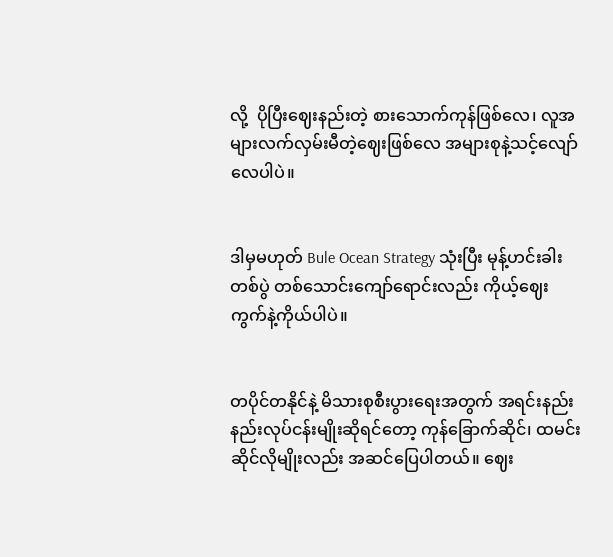လို့  ပိုပြီးဈေးနည်းတဲ့ စားသောက်ကုန်ဖြစ်လေ၊ လူအများလက်လှမ်းမီတဲ့ဈေးဖြစ်လေ အများစုနဲ့သင့်လျော်လေပါပဲ။


ဒါမှမဟုတ် Bule Ocean Strategy သုံးပြီး မုန့်ဟင်းခါးတစ်ပွဲ တစ်သောင်းကျော်ရောင်းလည်း ကိုယ့်ဈေးကွက်နဲ့ကိုယ်ပါပဲ။


တပိုင်တနိုင်နဲ့ မိသားစုစီးပွားရေးအတွက် အရင်းနည်းနည်းလုပ်ငန်းမျိုးဆိုရင်တော့ ကုန်ခြောက်ဆိုင်၊ ထမင်းဆိုင်လိုမျိုးလည်း အဆင်ပြေပါတယ်။ ဈေး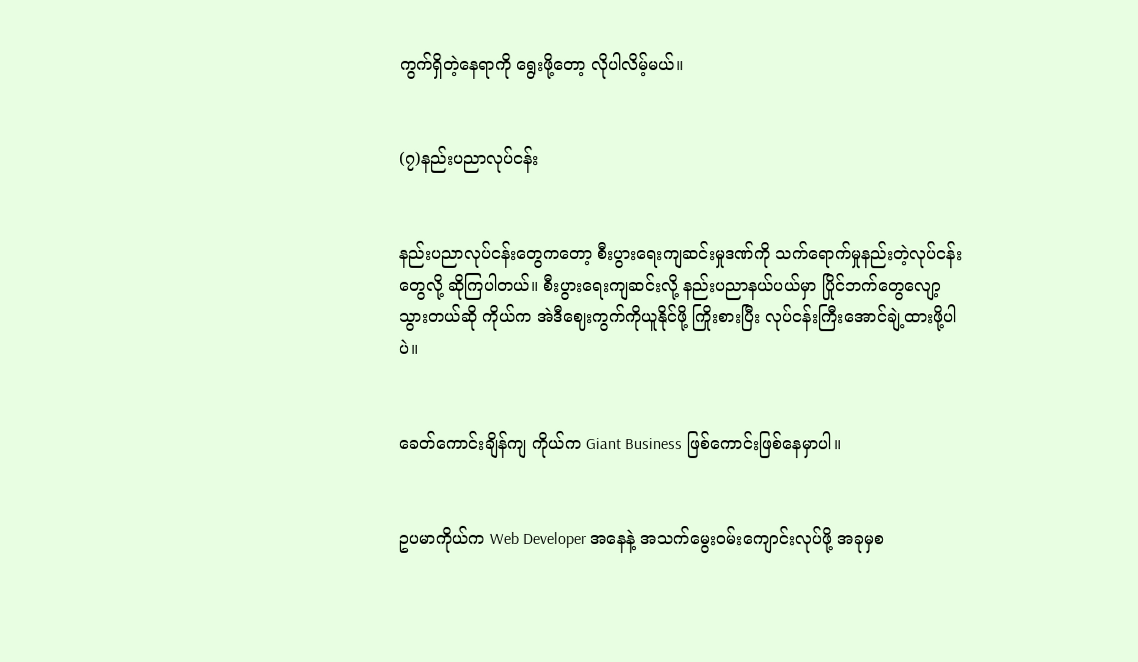ကွက်ရှိတဲ့နေရာကို ရွေးဖို့တော့ လိုပါလိမ့်မယ်။


(၇)နည်းပညာလုပ်ငန်း


နည်းပညာလုပ်ငန်းတွေကတော့ စီးပွားရေးကျဆင်းမှုဒဏ်ကို သက်ရောက်မှုနည်းတဲ့လုပ်ငန်းတွေလို့ ဆိုကြပါတယ်။ စီးပွားရေးကျဆင်းလို့ နည်းပညာနယ်ပယ်မှာ ပြိုင်ဘက်တွေလျော့သွားတယ်ဆို ကိုယ်က အဲဒီဈေးကွက်ကိုယူနိုင်ဖို့ ကြိုးစားပြီး လုပ်ငန်းကြီးအောင်ချဲ့ထားဖို့ပါပဲ။


ခေတ်ကောင်းချိန်ကျ ကိုယ်က Giant Business ဖြစ်ကောင်းဖြစ်နေမှာပါ။


ဥပမာကိုယ်က Web Developer အနေနဲ့ အသက်မွေးဝမ်းကျောင်းလုပ်ဖို့ အခုမှစ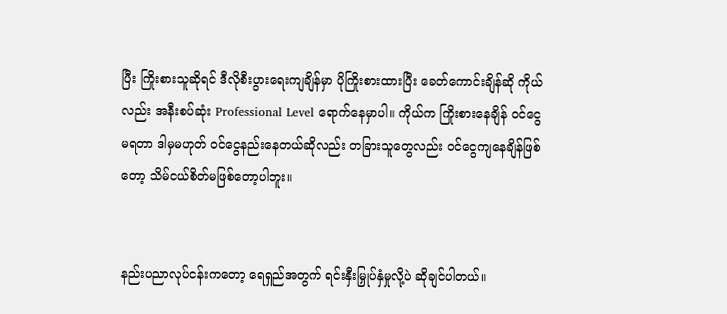ပြီး ကြိုးစားသူဆိုရင် ဒီလိုစီးပွားရေးကျချိန်မှာ ပိုကြိုးစားထားပြီး ခေတ်ကောင်းချိန်ဆို ကိုယ်လည်း အနီးစပ်ဆုံး Professional Level ရောက်နေမှာပါ။ ကိုယ်က ကြိုးစားနေချိန် ဝင်ငွေမရတာ ဒါမှမဟုတ် ဝင်ငွေနည်းနေတယ်ဆိုလည်း တခြားသူတွေလည်း ဝင်ငွေကျနေချိန်ဖြစ်တော့ သိမ်ငယ်စိတ်မဖြစ်တော့ပါဘူး။


နည်းပညာလုပ်ငန်းကတော့ ရေရှည်အတွက် ရင်းနှီးမြှုပ်နှံမှုလို့ပဲ ဆိုချင်ပါတယ်။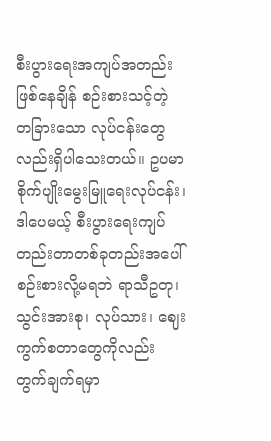စီးပွားရေးအကျပ်အတည်းဖြစ်နေချိန် စဉ်းစားသင့်တဲ့ တခြားသော လုပ်ငန်းတွေလည်းရှိပါသေးတယ်။ ဥပမာ စိုက်ပျိုးမွေးမြူရေးလုပ်ငန်း၊ ဒါပေမယ့် စီးပွားရေးကျပ်တည်းတာတစ်ခုတည်းအပေါ် စဉ်းစားလို့မရဘဲ ရာသီဥတု၊ သွင်းအားစု၊ လုပ်သား၊ ဈေးကွက်စတာတွေကိုလည်း တွက်ချက်ရမှာ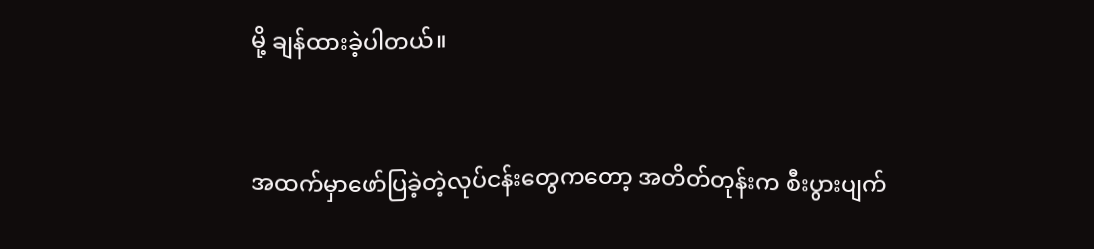မို့ ချန်ထားခဲ့ပါတယ်။


အထက်မှာဖော်ပြခဲ့တဲ့လုပ်ငန်းတွေကတော့ အတိတ်တုန်းက စီးပွားပျက်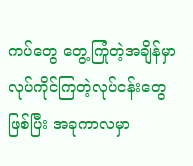ကပ်တွေ တွေ့ကြုံတဲ့အချိန်မှာ လုပ်ကိုင်ကြတဲ့လုပ်ငန်းတွေဖြစ်ပြီး အခုကာလမှာ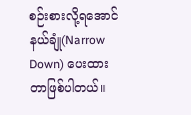စဉ်းစားလို့ရအောင် နယ်ချုံ(Narrow Down) ပေးထားတာဖြစ်ပါတယ်။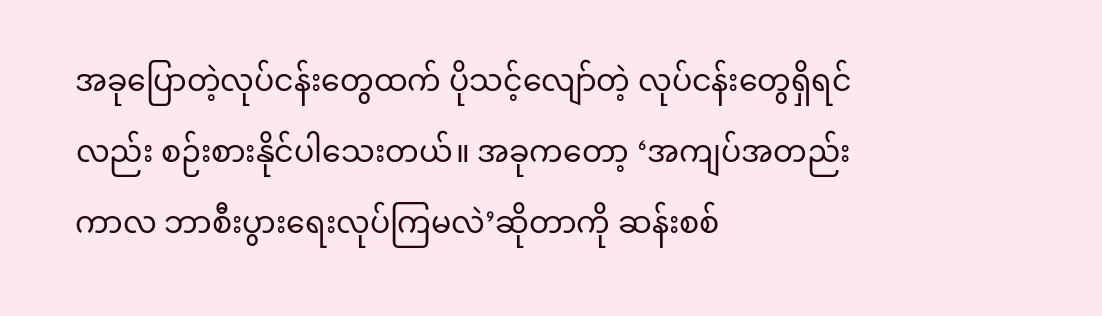အခုပြောတဲ့လုပ်ငန်းတွေထက် ပိုသင့်လျော်တဲ့ လုပ်ငန်းတွေရှိရင်လည်း စဉ်းစားနိုင်ပါသေးတယ်။ အခုကတော့ ‘အကျပ်အတည်းကာလ ဘာစီးပွားရေးလုပ်ကြမလဲ’ဆိုတာကို ဆန်းစစ်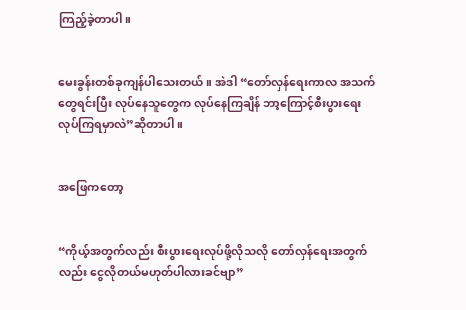ကြည့်ခဲ့တာပါ။


မေးခွန်းတစ်ခုကျန်ပါသေးတယ်။ အဲဒါ “တော်လှန်ရေးကာလ အသက်တွေရင်းပြီး လုပ်နေသူတွေက လုပ်နေကြချိန် ဘာ့ကြောင့်စီးပွားရေးလုပ်ကြရမှာလဲ”ဆိုတာပါ။


အဖြေကတော့


“ကိုယ့်အတွက်လည်း စီးပွားရေးလုပ်ဖို့လိုသလို တော်လှန်ရေးအတွက်လည်း ငွေလိုတယ်မဟုတ်ပါလားခင်ဗျာ”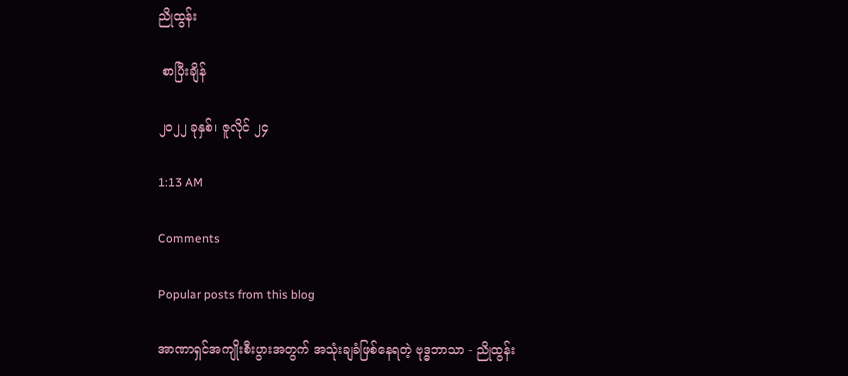ညိုထွန်း

 စာပြီးချိန်

၂၀၂၂ ခုနှစ်၊ ဇူလိုင် ၂၄

1:13 AM

Comments

Popular posts from this blog

အာဏာရှင်အကျိုးစီးပွားအတွက် အသုံးချခံဖြစ်နေရတဲ့ ဗုဒ္ဓဘာသာ - ညိုထွန်း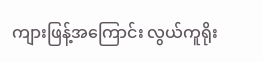ကျားဖြန့်အကြောင်း လွယ်ကူရိုး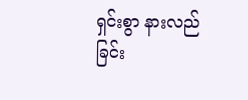ရှင်းစွာ နားလည်ခြင်း